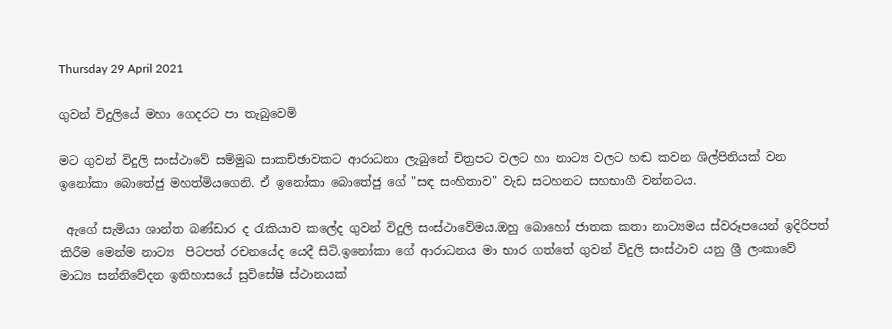Thursday 29 April 2021

ගුවන් විදුලියේ මහා ගෙදරට පා තැබුවෙමි

මට ගුවන් විදුලි සංස්ථාවේ සම්මුඛ සාකච්ඡාවකට ආරාධනා ලැබුනේ චිත්‍රපට වලට හා නාට්‍ය වලට හඬ කවන ශිල්පිනියක් වන ඉනෝකා බොතේජු මහත්මියගෙනි. ඒ ඉනෝකා බොතේජු ගේ "සඳ සංහිතාව" වැඩ සටහනට සහභාගී වන්නටය.

 ඇගේ සැමියා ශාන්ත බණ්ඩාර ද රැකියාව කලේද ගුවන් විදුලි සංස්ථාවේමය.ඔහු බොහෝ ජාතක කතා නාට්‍යමය ස්වරූපයෙන් ඉදිරිපත් කිරීම මෙන්ම නාට්‍ය  පිටපත් රචනයේද යෙදී සිටි.ඉනෝකා ගේ ආරාධනය මා භාර ගත්තේ ගුවන් විදුලි සංස්ථාව යනු ශ්‍රී ලංකාවේ මාධ්‍ය සන්නිවේදන ඉතිහාසයේ සුවිසේෂි ස්ථානයක්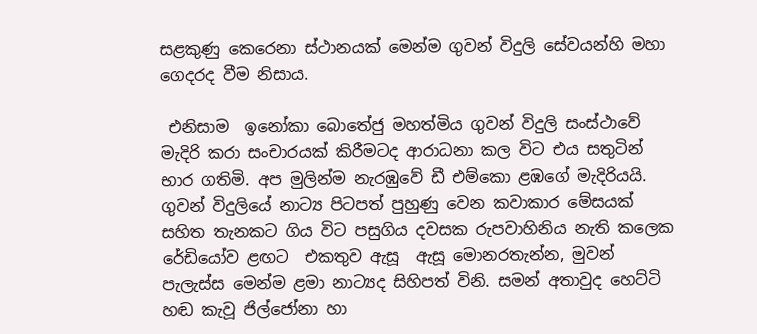සළකුණු කෙරෙනා ස්ථානයක් මෙන්ම ගුවන් විදුලි සේවයන්හි මහා ගෙදරද වීම නිසාය.

 එනිසාම  ඉනෝකා බොතේජු මහත්මිය ගුවන් විදුලි සංස්ථාවේ මැදිරි කරා සංචාරයක් කිරීමටද ආරාධනා කල විට එය සතුටින් භාර ගතිමි. අප මුලින්ම නැරඹුවේ ඩී එම්කො ළඹගේ මැදිරියයි. ගුවන් විදුලියේ නාට්‍ය පිටපත් පුහුණු වෙන කවාකාර මේසයක් සහිත තැනකට ගිය විට පසුගිය දවසක රුපවාහිනිය නැති කලෙක රේඩියෝව ළඟට  එකතුව ඇසූ  ඇසූ මොනරතැන්න, මුවන් පැලැස්ස මෙන්ම ළමා නාට්‍යද සිහිපත් විනි. සමන් අතාවුද හෙට්ටි හඬ කැවූ ජිල්ජෝනා හා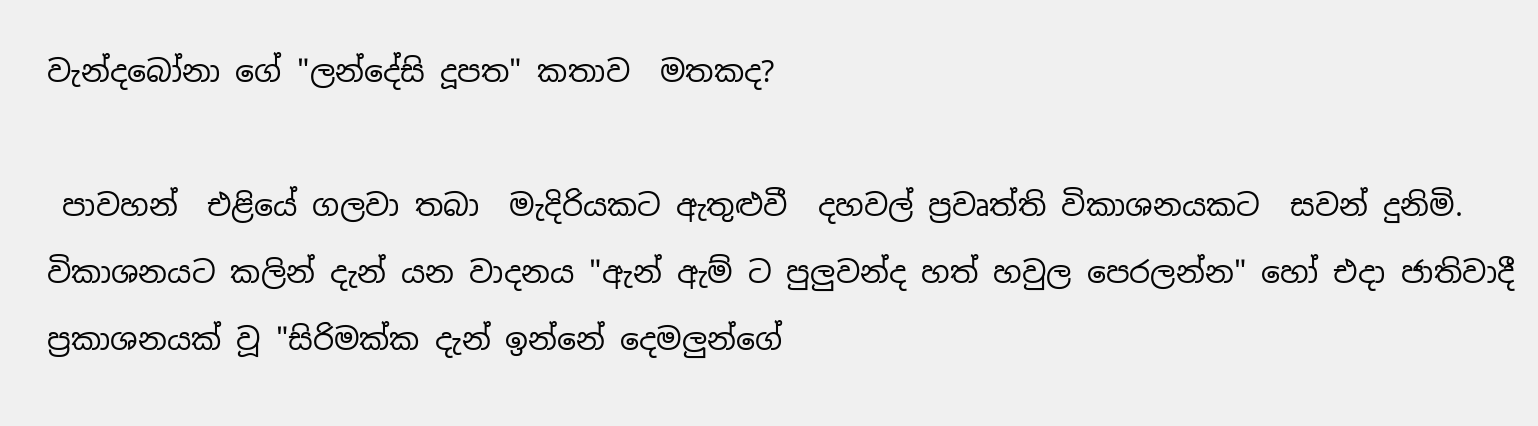වැන්දබෝනා ගේ "ලන්දේසි දූපත" කතාව  මතකද?

 පාවහන්  එළියේ ගලවා තබා  මැදිරියකට ඇතුළුවී  දහවල් ප්‍රවෘත්ති විකාශනයකට  සවන් දුනිමි. විකාශනයට කලින් දැන් යන වාදනය "ඇන් ඇම් ට පුලුවන්ද හත් හවුල පෙරලන්න" හෝ එදා ජාතිවාදී ප්‍රකාශනයක් වූ "සිරිමක්ක දැන් ඉන්නේ දෙමලුන්ගේ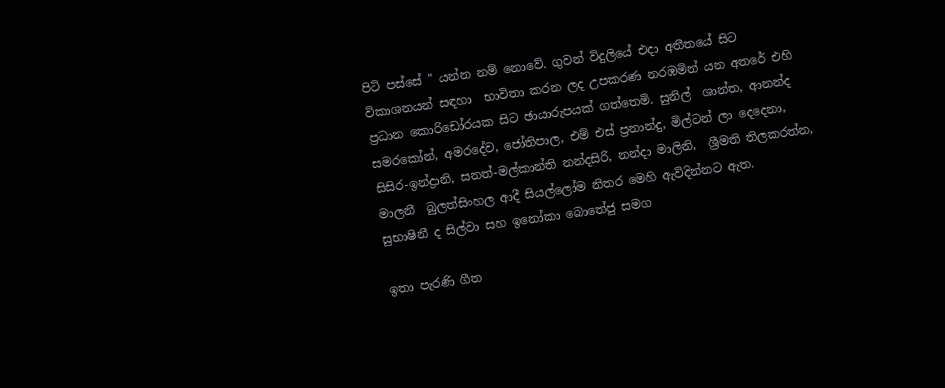පිටි පස්සේ " යන්න නම් නොවේ. ගුවන් විදුලියේ එදා අතීතයේ සිට විකාශනයන් සඳහා  භාවිතා කරන ලද උපකරණ නරඹමින් යන අතරේ එහි ප්‍රධාන කොරිඩෝරයක සිට ඡායාරුපයක් ගත්තෙමි. සුනිල්  ශාන්ත, ආනන්ද සමරකෝන්, අමරදේව, ජෝතිපාල, එම් එස් ප්‍රනාන්දු, මිල්ටන් ලා දෙදෙනා, සිසිර-ඉන්ද්‍රානි, සනත්-මල්කාන්ති නන්දසිරි, නන්දා මාලිනි,  ශ්‍රීමති තිලකරත්න, මාලනී  බුලත්සිංහල ආදී සියල්ලෝම නිතර මෙහි ඇවිදින්නට ඇත.
සුභාෂිනී ද සිල්වා සහ ඉනෝකා බොතේජු සමග

ඉතා පැරණි ගීත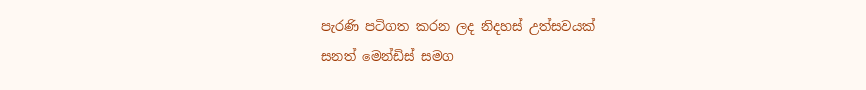පැරණි පටිගත කරන ලද නිදහස් උත්සවයක්
සනත් මෙන්ඩිස් සමග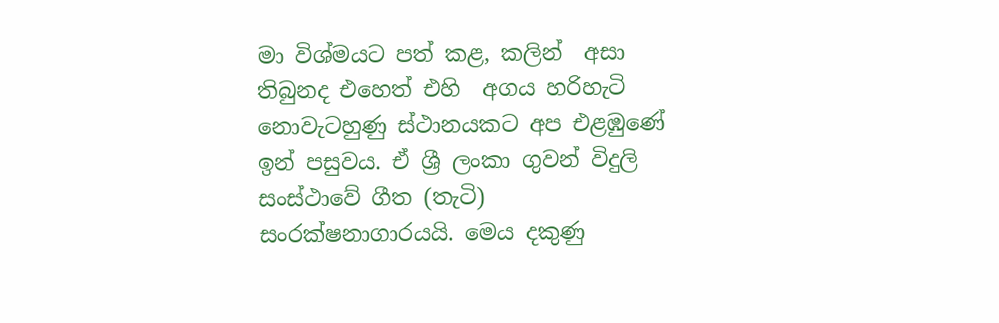මා විශ්මයට පත් කළ, කලින්  අසා තිබුනද එහෙත් එහි  අගය හරිහැටි  නොවැටහුණු ස්ථානයකට අප එළඹුණේ ඉන් පසුවය. ඒ ශ්‍රී ලංකා ගුවන් විදුලි සංස්ථාවේ ගීත (තැටි) සංරක්ෂනාගාරයයි. මෙය දකුණු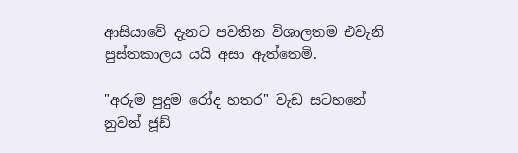ආසියාවේ දැනට පවතින විශාලතම එවැනි පුස්තකාලය යයි අසා ඇත්තෙමි.

"අරුම පුදුම රෝද හතර" වැඩ සටහනේ නුවන් ජූඩ්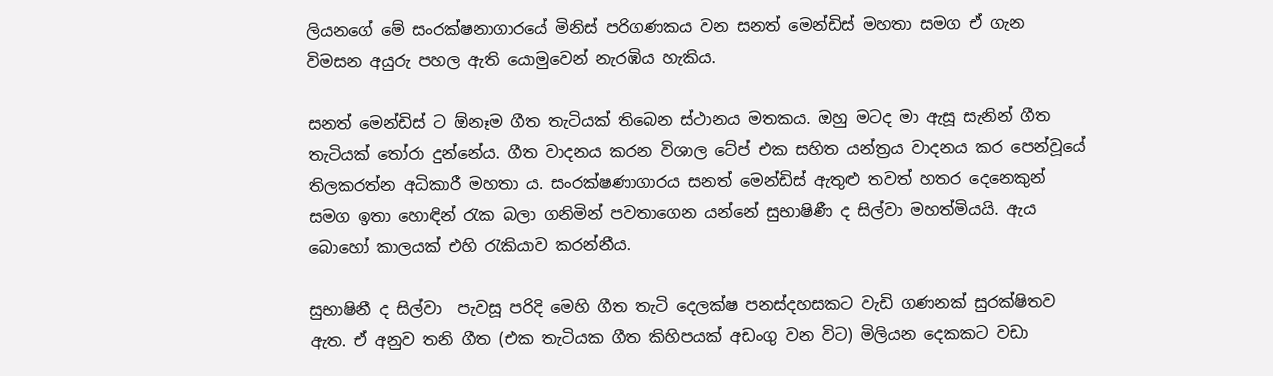ලියනගේ මේ සංරක්ෂනාගාරයේ මිනිස් පරිගණකය වන සනත් මෙන්ඩිස් මහතා සමග ඒ ගැන විමසන අයුරු පහල ඇති යොමුවෙන් නැරඹිය හැකිය.

සනත් මෙන්ඩිස් ට ඕනෑම ගීත තැටියක් තිබෙන ස්ථානය මතකය. ඔහු මටද මා ඇසූ සැනින් ගීත තැටියක් තෝරා දුන්නේය. ගීත වාදනය කරන විශාල ටේප් එක සහිත යන්ත්‍රය වාදනය කර පෙන්වූයේ තිලකරත්න අධිකාරී මහතා ය. සංරක්ෂණාගාරය සනත් මෙන්ඩිස් ඇතුළු තවත් හතර දෙනෙකුන්  සමග ඉතා හොඳින් රැක බලා ගනිමින් පවතාගෙන යන්නේ සුභාෂිණී ද සිල්වා මහත්මියයි. ඇය බොහෝ කාලයක් එහි රැකියාව කරන්නීය.

සුභාෂිනී ද සිල්වා  පැවසූ පරිදි මෙහි ගීත තැටි දෙලක්ෂ පනස්දහසකට වැඩි ගණනක් සුරක්ෂිතව  ඇත. ඒ අනුව තනි ගීත (එක තැටියක ගීත කිහිපයක් අඩංගු වන විට) මිලියන දෙකකට වඩා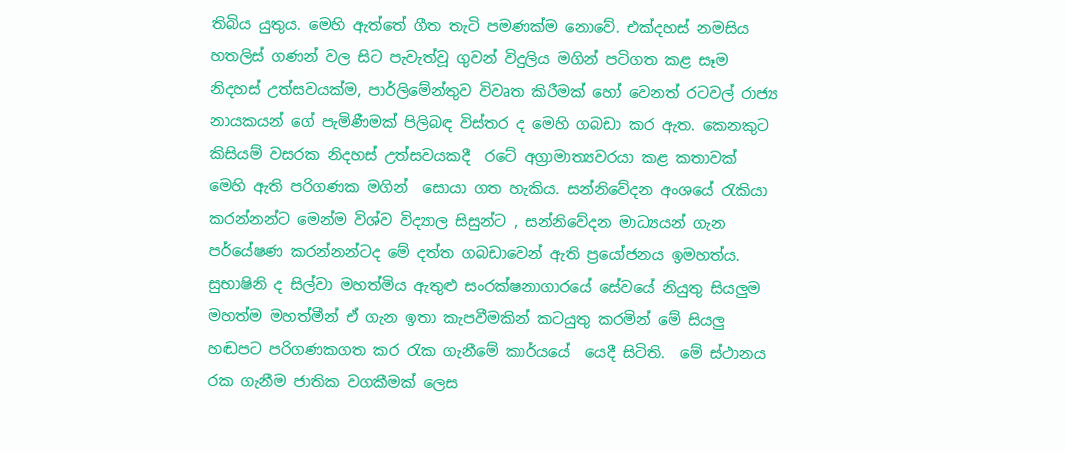තිබිය යුතුය. මෙහි ඇත්තේ ගීත තැටි පමණක්ම නොවේ. එක්දහස් නමසිය හතලිස් ගණන් වල සිට පැවැත්වූ ගුවන් විදුලිය මගින් පටිගත කළ සෑම නිදහස් උත්සවයක්ම, පාර්ලිමේන්තුව විවෘත කිරීමක් හෝ වෙනත් රටවල් රාජ්‍ය නායකයන් ගේ පැමිණීමක් පිලිබඳ විස්තර ද මෙහි ගබඩා කර ඇත. කෙනකුට කිසියම් වසරක නිදහස් උත්සවයකදී  රටේ අග්‍රාමාත්‍යවරයා කළ කතාවක් මෙහි ඇති පරිගණක මගින්  සොයා ගත හැකිය. සන්නිවේදන අංශයේ රැකියා කරන්නන්ට මෙන්ම විශ්ව විද්‍යාල සිසුන්ට , සන්නිවේදන මාධ්‍යයන් ගැන පර්යේෂණ කරන්නන්ටද මේ දත්ත ගබඩාවෙන් ඇති ප්‍රයෝජනය ඉමහත්ය. සුභාෂිනි ද සිල්වා මහත්මිය ඇතුළු සංරක්ෂනාගාරයේ සේවයේ නියුතු සියලුම මහත්ම මහත්මීන් ඒ ගැන ඉතා කැපවීමකින් කටයුතු කරමින් මේ සියලු හඬපට පරිගණකගත කර රැක ගැනීමේ කාර්යයේ  යෙදී සිටිති.  මේ ස්ථානය රක ගැනීම ජාතික වගකීමක් ලෙස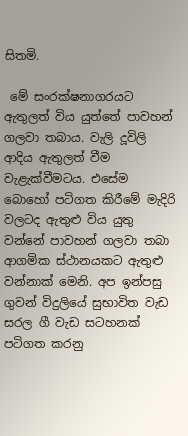සිතමි.

 මේ සංරක්ෂනාගරයට ඇතුලත් විය යුත්තේ පාවහන් ගලවා තබාය. වැලි දූවිලි ආදිය ඇතුලත් වීම වැළැක්වීමටය. එසේම බොහෝ පටිගත කිරීමේ මැදිරි වලටද ඇතුළු විය යුතු වන්නේ පාවහන් ගලවා තබා ආගමික ස්ථානයකට ඇතුළු වන්නාක් මෙනි. අප ඉන්පසු ගුවන් විදුලියේ සුභාවිත වැඩ සරල ගී වැඩ සටහනක් පටිගත කරනු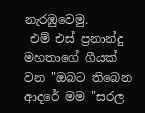නැරඹුවෙමු.
 එම් එස් ප්‍රනාන්දු මහතාගේ ගීයක් වන "ඔබට තිබෙන ආදරේ මම "සරල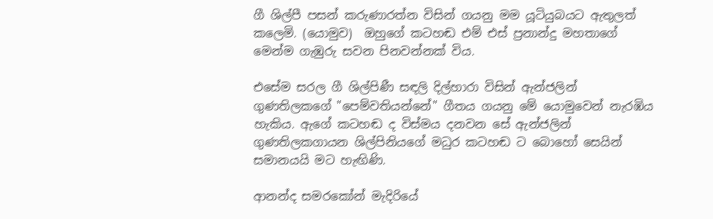ගී ශිල්පී පසන් කරුණාරත්න විසින් ගයනු මම යූටියුබයට ඇතුලත් කලෙමි. (යොමුව)  ඔහුගේ කටහඬ එම් එස් ප්‍රනාන්දු මහතාගේ මෙන්ම ගැඹුරු සවන පිනවන්නක් විය.

එසේම සරල ගී ශිල්පිණී සඳලි දිල්හාරා විසින් ඇන්ජලින් ගුණතිලකගේ "පෙම්වතියන්නේ" ගීතය ගයනු මේ යොමුවෙන් නැරඹිය හැකිය. ඇගේ කටහඬ ද විස්මය දනවන සේ ඇන්ජලින් ගුණතිලකගායන ශිල්පිනියගේ මධුර කටහඬ ට බොහෝ සෙයින් සමානයයි මට හැඟිණි.

ආනන්ද සමරකෝන් මැදිරියේ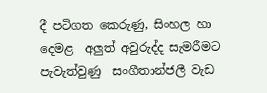දී පටිගත කෙරුණු, සිංහල හා දෙමළ  අලුත් අවුරුද්ද සැමරීමට පැවැත්වුණු  සංගීතාන්ජලී වැඩ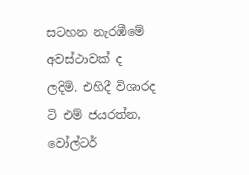සටහන නැරඹීමේ අවස්ථාවක් ද  ලදිමි. එහිදී විශාරද ටි එම් ජයරත්න, වෝල්ටර්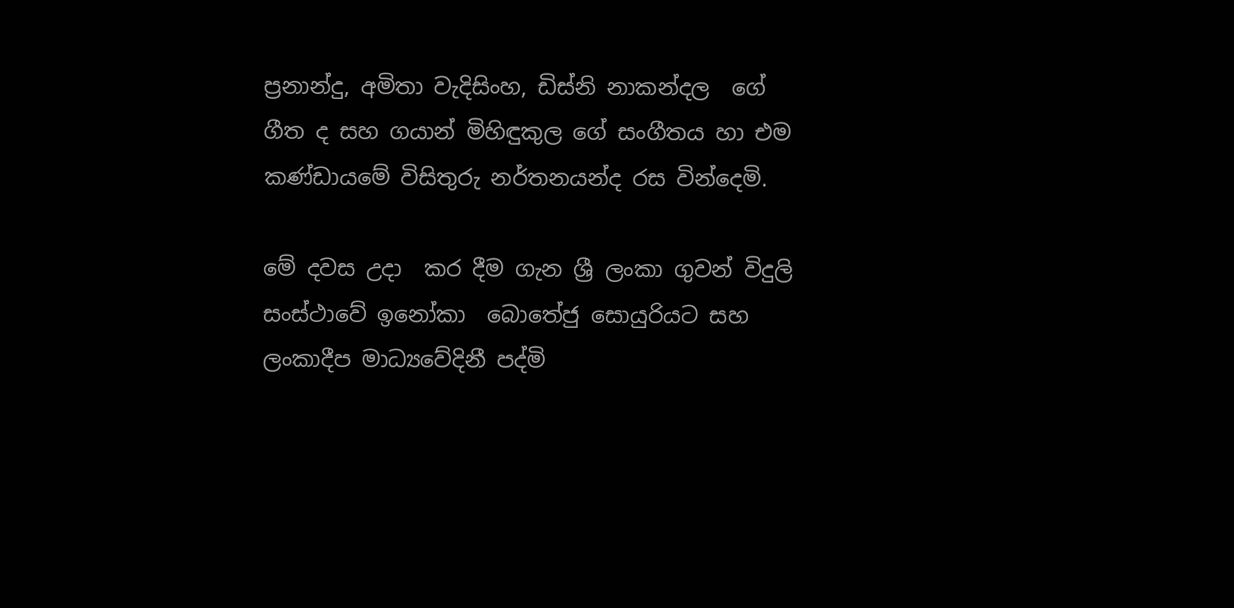ප්‍රනාන්දු, අමිතා වැදිසිංහ, ඩිස්නි නාකන්දල  ගේ ගීත ද සහ ගයාන් මිහිඳුකුල ගේ සංගීතය හා එම කණ්ඩායමේ විසිතුරු නර්තනයන්ද රස වින්දෙමි.

මේ දවස උදා  කර දීම ගැන ශ්‍රී ලංකා ගුවන් විදුලි සංස්ථාවේ ඉනෝකා  බොතේජු සොයුරියට සහ ලංකාදීප මාධ්‍යවේදිනී පද්මි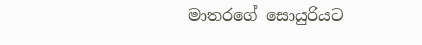මාතරගේ සොයුරියට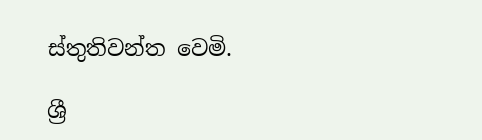ස්තුතිවන්ත වෙමි.

ශ්‍රී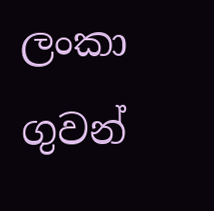ලංකා ගුවන්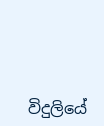විදුලියේ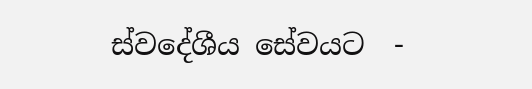ස්වදේශීය සේවයට  -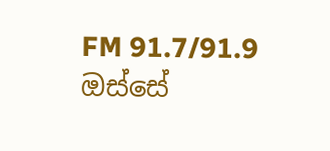FM 91.7/91.9 ඔස්සේ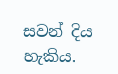සවන් දිය හැකිය.